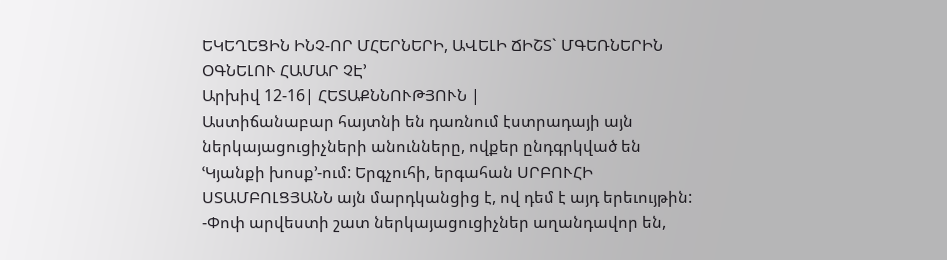ԵԿԵՂԵՑԻՆ ԻՆՉ-ՈՐ ՄՀԵՐՆԵՐԻ, ԱՎԵԼԻ ՃԻՇՏ` ՄԳԵՌՆԵՐԻՆ ՕԳՆԵԼՈՒ ՀԱՄԱՐ ՉԷ՚
Արխիվ 12-16| ՀԵՏԱՔՆՆՈՒԹՅՈՒՆ |
Աստիճանաբար հայտնի են դառնում էստրադայի այն ներկայացուցիչների անունները, ովքեր ընդգրկված են ՙԿյանքի խոսք՚-ում: Երգչուհի, երգահան ՍՐԲՈՒՀԻ ՍՏԱՄԲՈԼՑՅԱՆՆ այն մարդկանցից է, ով դեմ է այդ երեւույթին:
-Փոփ արվեստի շատ ներկայացուցիչներ աղանդավոր են,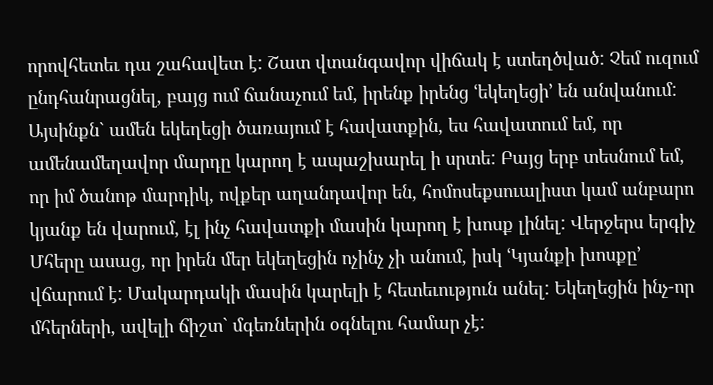որովհետեւ դա շահավետ է: Շատ վտանգավոր վիճակ է ստեղծված: Չեմ ուզում ընդհանրացնել, բայց ում ճանաչում եմ, իրենք իրենց ՙեկեղեցի՚ են անվանում: Այսինքն` ամեն եկեղեցի ծառայում է հավատքին, ես հավատում եմ, որ ամենամեղավոր մարդը կարող է ապաշխարել ի սրտե: Բայց երբ տեսնում եմ, որ իմ ծանոթ մարդիկ, ովքեր աղանդավոր են, հոմոսեքսուալիստ կամ անբարո կյանք են վարում, էլ ինչ հավատքի մասին կարող է խոսք լինել: Վերջերս երգիչ Մհերը ասաց, որ իրեն մեր եկեղեցին ոչինչ չի անում, իսկ ՙԿյանքի խոսքը՚ վճարում է: Մակարդակի մասին կարելի է հետեւություն անել: Եկեղեցին ինչ-որ մհերների, ավելի ճիշտ` մգեռներին օգնելու համար չէ: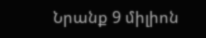Նրանք 9 միլիոն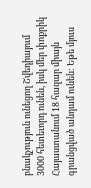բնակչություն ունեցող Շվեդիայում 3000 հետեւորդ ունեն, իսկ մեր փոքրիկ Հայաստանում 18 հազար միայն գրանցված անդամ ունեն: Եթե մյուս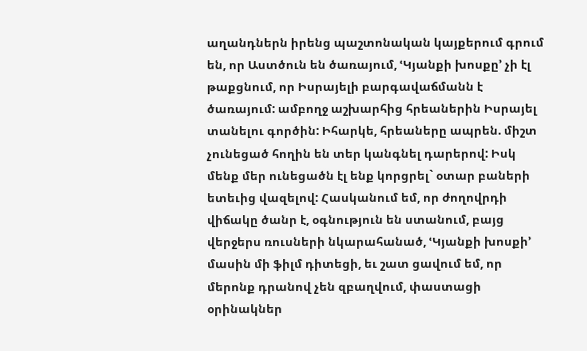աղանդներն իրենց պաշտոնական կայքերում գրում են, որ Աստծուն են ծառայում, ՙԿյանքի խոսքը՚ չի էլ թաքցնում, որ Իսրայելի բարգավաճմանն է ծառայում: ամբողջ աշխարհից հրեաներին Իսրայել տանելու գործին: Իհարկե, հրեաները ապրեն. միշտ չունեցած հողին են տեր կանգնել դարերով: Իսկ մենք մեր ունեցածն էլ ենք կորցրել` օտար բաների ետեւից վազելով: Հասկանում եմ, որ ժողովրդի վիճակը ծանր է, օգնություն են ստանում, բայց վերջերս ռուսների նկարահանած, ՙԿյանքի խոսքի՚ մասին մի ֆիլմ դիտեցի, եւ շատ ցավում եմ, որ մերոնք դրանով չեն զբաղվում, փաստացի օրինակներ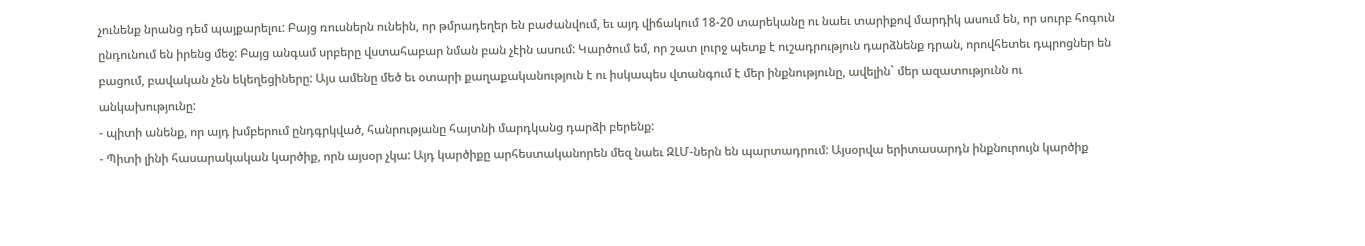չունենք նրանց դեմ պայքարելու: Բայց ռուսներն ունեին, որ թմրադեղեր են բաժանվում, եւ այդ վիճակում 18-20 տարեկանը ու նաեւ տարիքով մարդիկ ասում են, որ սուրբ հոգուն ընդունում են իրենց մեջ: Բայց անգամ սրբերը վստահաբար նման բան չէին ասում: Կարծում եմ, որ շատ լուրջ պետք է ուշադրություն դարձնենք դրան, որովհետեւ դպրոցներ են բացում, բավական չեն եկեղեցիները: Այս ամենը մեծ եւ օտարի քաղաքականություն է ու իսկապես վտանգում է մեր ինքնությունը, ավելին` մեր ազատությունն ու անկախությունը:
- պիտի անենք, որ այդ խմբերում ընդգրկված, հանրությանը հայտնի մարդկանց դարձի բերենք:
- Պիտի լինի հասարակական կարծիք, որն այսօր չկա: Այդ կարծիքը արհեստականորեն մեզ նաեւ ԶԼՄ-ներն են պարտադրում: Այսօրվա երիտասարդն ինքնուրույն կարծիք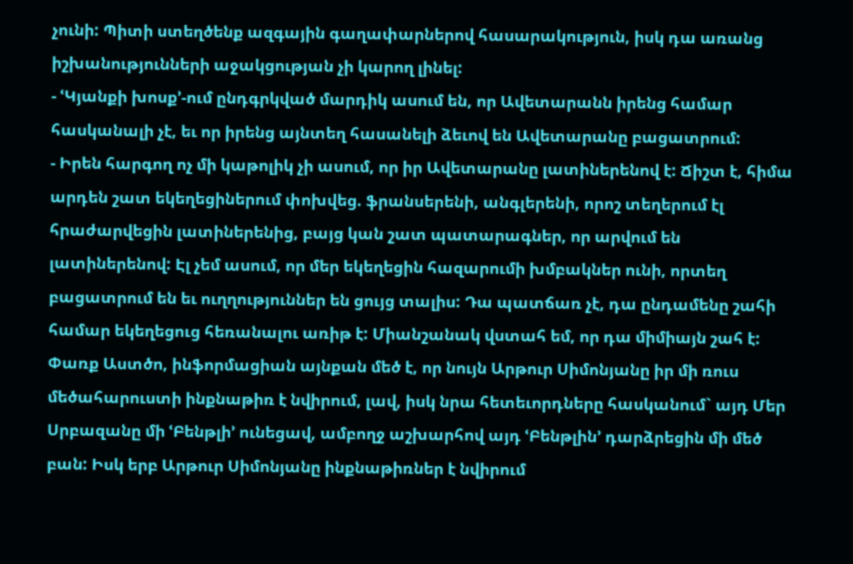չունի: Պիտի ստեղծենք ազգային գաղափարներով հասարակություն, իսկ դա առանց իշխանությունների աջակցության չի կարող լինել:
- ՙԿյանքի խոսք՚-ում ընդգրկված մարդիկ ասում են, որ Ավետարանն իրենց համար հասկանալի չէ, եւ որ իրենց այնտեղ հասանելի ձեւով են Ավետարանը բացատրում:
- Իրեն հարգող ոչ մի կաթոլիկ չի ասում, որ իր Ավետարանը լատիներենով է: Ճիշտ է, հիմա արդեն շատ եկեղեցիներում փոխվեց. ֆրանսերենի, անգլերենի, որոշ տեղերում էլ հրաժարվեցին լատիներենից, բայց կան շատ պատարագներ, որ արվում են լատիներենով: Էլ չեմ ասում, որ մեր եկեղեցին հազարումի խմբակներ ունի, որտեղ բացատրում են եւ ուղղություններ են ցույց տալիս: Դա պատճառ չէ, դա ընդամենը շահի համար եկեղեցուց հեռանալու առիթ է: Միանշանակ վստահ եմ, որ դա միմիայն շահ է: Փառք Աստծո, ինֆորմացիան այնքան մեծ է, որ նույն Արթուր Սիմոնյանը իր մի ռուս մեծահարուստի ինքնաթիռ է նվիրում, լավ, իսկ նրա հետեւորդները հասկանում` այդ Մեր Սրբազանը մի ՙԲենթլի՚ ունեցավ, ամբողջ աշխարհով այդ ՙԲենթլին՚ դարձրեցին մի մեծ բան: Իսկ երբ Արթուր Սիմոնյանը ինքնաթիռներ է նվիրում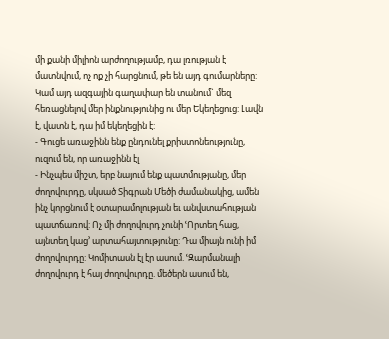մի քանի միլիոն արժողությամբ, դա լռության է մատնվում, ոչ ոք չի հարցնում, թե են այդ գումարները: Կամ այդ ազգային գաղափար են տանում` մեզ հեռացնելով մեր ինքնությունից ու մեր Եկեղեցուց: Լավն է, վատն է, դա իմ եկեղեցին է:
- Գուցե առաջինն ենք ընդունել քրիստոնեությունը, ուզում են, որ առաջինն էլ
- Ինչպես միշտ, երբ նայում ենք պատմությանը, մեր ժողովուրդը, սկսած Տիգրան Մեծի ժամանակից, ամեն ինչ կորցնում է օտարամոլության եւ անվստահության պատճառով: Ոչ մի ժողովուրդ չունի ՙՈրտեղ հաց, այնտեղ կաց՚ արտահայտությունը: Դա միայն ունի իմ ժողովուրդը: Կոմիտասն էլ էր ասում. ՙԶարմանալի ժողովուրդ է հայ ժողովուրդը. մեծերն ասում են,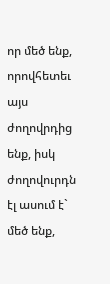որ մեծ ենք, որովհետեւ այս ժողովրդից ենք, իսկ ժողովուրդն էլ ասում է` մեծ ենք,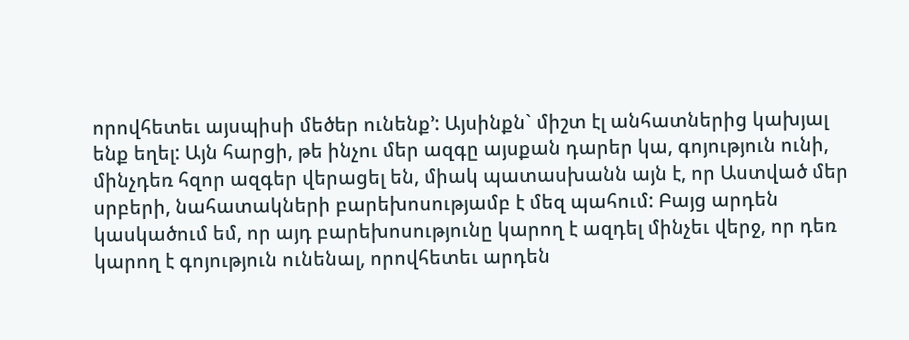որովհետեւ այսպիսի մեծեր ունենք՚: Այսինքն` միշտ էլ անհատներից կախյալ ենք եղել: Այն հարցի, թե ինչու մեր ազգը այսքան դարեր կա, գոյություն ունի, մինչդեռ հզոր ազգեր վերացել են, միակ պատասխանն այն է, որ Աստված մեր սրբերի, նահատակների բարեխոսությամբ է մեզ պահում: Բայց արդեն կասկածում եմ, որ այդ բարեխոսությունը կարող է ազդել մինչեւ վերջ, որ դեռ կարող է գոյություն ունենալ, որովհետեւ արդեն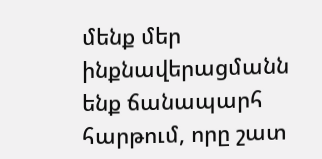մենք մեր ինքնավերացմանն ենք ճանապարհ հարթում, որը շատ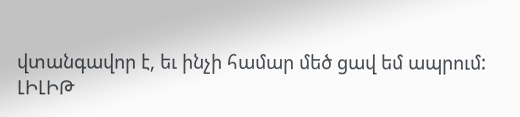վտանգավոր է, եւ ինչի համար մեծ ցավ եմ ապրում:
ԼԻԼԻԹ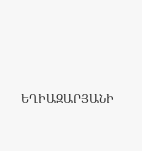ԵՂԻԱԶԱՐՅԱՆԻ